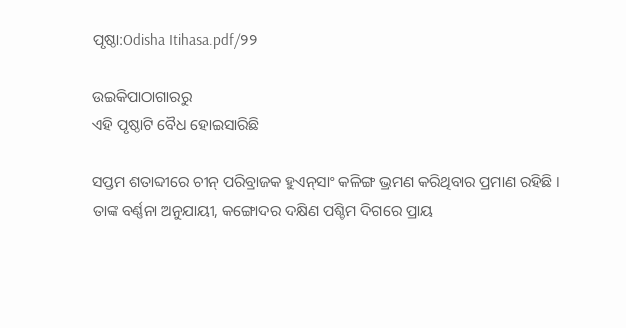ପୃଷ୍ଠା:Odisha Itihasa.pdf/୨୨

ଉଇକିପାଠାଗାର‌ରୁ
ଏହି ପୃଷ୍ଠାଟି ବୈଧ ହୋଇସାରିଛି

ସପ୍ତମ ଶତାବ୍ଦୀରେ ଚୀନ୍‍ ପରିବ୍ରାଜକ ହୁଏନ୍‍ସାଂ କଳିଙ୍ଗ ଭ୍ରମଣ କରିଥିବାର ପ୍ରମାଣ ରହିଛି । ତାଙ୍କ ବର୍ଣ୍ଣନା ଅନୁଯାୟୀ, କଙ୍ଗୋଦର ଦକ୍ଷିଣ ପଶ୍ଚିମ ଦିଗରେ ପ୍ରାୟ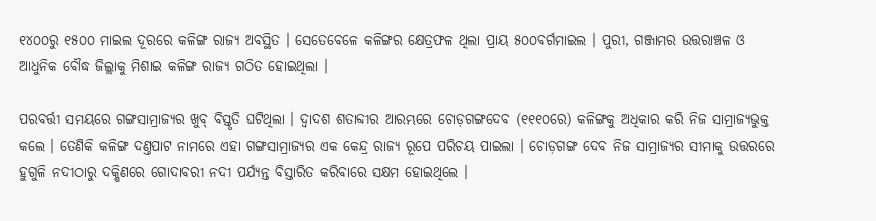୧୪୦୦ରୁ ୧୫୦୦ ମାଇଲ ଦୂରରେ କଳିଙ୍ଗ ରାଜ୍ୟ ଅବସ୍ଥିତ । ସେତେବେଳେ କଳିଙ୍ଗର କ୍ଷେତ୍ରଫଳ ଥିଲା ପ୍ରାୟ ୫୦୦ବର୍ଗମାଇଲ । ପୁରୀ, ଗଞ୍ଜାମର ଉତ୍ତରାଞ୍ଚଳ ଓ ଆଧୁନିକ ବୌଦ୍ଧ ଜିଲ୍ଲାକୁ ମିଶାଇ କଳିଙ୍ଗ ରାଜ୍ୟ ଗଠିତ ହୋଇଥିଲା ।

ପରବର୍ତ୍ତୀ ସମୟରେ ଗଙ୍ଗସାମ୍ରାଜ୍ୟର ଖୁବ୍‍ ବିସ୍ତୃତି ଘଟିଥିଲା । ଦ୍ୱାଦଶ ଶତାବ୍ଦୀର ଆରମ୍ଭରେ ଚୋଡ଼ଗଙ୍ଗଦେବ (୧୧୧୦ରେ) କଳିଙ୍ଗକୁ ଅଧିକାର କରି ନିଜ ସାମ୍ରାଜ୍ୟଭୁକ୍ତ କଲେ । ତେଣିକି କଳିଙ୍ଗ ଦଣ୍ତପାଟ ନାମରେ ଏହା ଗଙ୍ଗସାମ୍ରାଜ୍ୟର ଏକ କେନ୍ଦ୍ର ରାଜ୍ୟ ରୂପେ ପରିଚୟ ପାଇଲା । ଚୋଡ଼ଗଙ୍ଗ ଦେବ ନିଜ ସାମ୍ରାଜ୍ୟର ସୀମାକୁ ଉତ୍ତରରେ ହୁଗୁଳି ନଦୀଠାରୁ ଦକ୍ଷିଣରେ ଗୋଦାବରୀ ନଦୀ ପର୍ଯ୍ୟନ୍ତ ବିସ୍ତାରିତ କରିବାରେ ସକ୍ଷମ ହୋଇଥିଲେ ।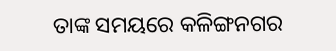ତାଙ୍କ ସମୟରେ କଳିଙ୍ଗନଗର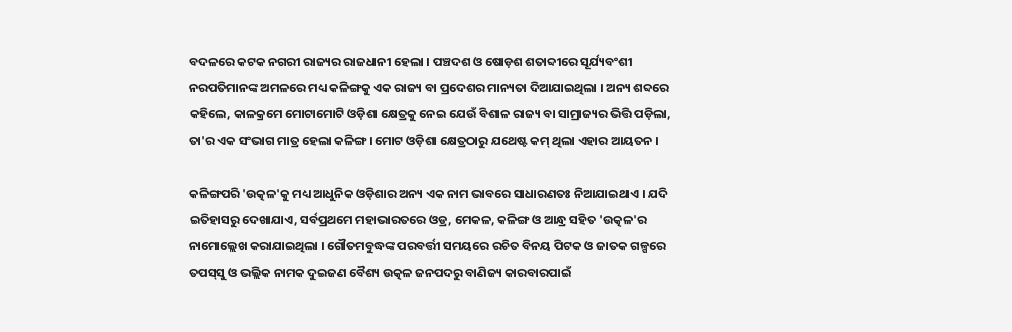ବଦଳରେ କଟକ ନଗରୀ ରାଜ୍ୟର ରାଜଧାନୀ ହେଲା । ପଞ୍ଚଦଶ ଓ ଷୋଡ଼ଶ ଶତାବ୍ଦୀରେ ସୂର୍ଯ୍ୟବଂଶୀ ନରପତିମାନଙ୍କ ଅମଳରେ ମଧ୍ୟ କଳିଙ୍ଗକୁ ଏକ ରାଜ୍ୟ ବା ପ୍ରଦେଶର ମାନ୍ୟତା ଦିଆଯାଇଥିଲା । ଅନ୍ୟ ଶବ୍ଦରେ କହିଲେ, କାଳକ୍ରମେ ମୋଟାମୋଟି ଓଡ଼ିଶା କ୍ଷେତ୍ରକୁ ନେଇ ଯେଉଁ ବିଶାଳ ରାଜ୍ୟ ବା ସାମ୍ରାଜ୍ୟର ଭିତ୍ତି ପଡ଼ିଲା, ତା'ର ଏକ ସଂଭାଗ ମାତ୍ର ହେଲା କଳିଙ୍ଗ । ମୋଟ ଓଡ଼ିଶା କ୍ଷେତ୍ରଠାରୁ ଯଥେଷ୍ଟ କମ୍‍ ଥିଲା ଏହାର ଆୟତନ ।

କଳିଙ୍ଗପରି 'ଉତ୍କଳ'କୁ ମଧ୍ୟ ଆଧୁନିକ ଓଡ଼ିଶାର ଅନ୍ୟ ଏକ ନାମ ଭାବରେ ସାଧାରଣତଃ ନିଆଯାଇଥାଏ । ଯଦି ଇତିହାସରୁ ଦେଖାଯାଏ, ସର୍ବପ୍ରଥମେ ମହାଭାରତରେ ଓଡ୍ର, ମେକଳ, କଳିଙ୍ଗ ଓ ଆନ୍ଧ୍ର ସହିତ 'ଉତ୍କଳ'ର ନାମୋଲ୍ଲେଖ କରାଯାଇଥିଲା । ଗୌତମବୁଦ୍ଧଙ୍କ ପରବର୍ତ୍ତୀ ସମୟରେ ରଚିତ ବିନୟ ପିଟକ ଓ ଜାତକ ଗଳ୍ପରେ ତପସ୍‍ସୁ ଓ ଭଲ୍ଲିକ ନାମକ ଦୁଇଜଣ ବୈଶ୍ୟ ଉତ୍କଳ ଜନପଦରୁ ବାଣିଜ୍ୟ କାରବାରପାଇଁ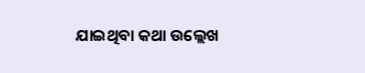ଯାଇଥିବା କଥା ଉଲ୍ଲେଖ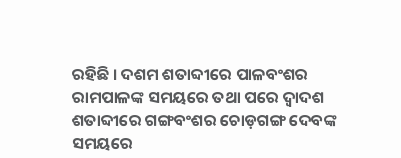ରହିଛି । ଦଶମ ଶତାବ୍ଦୀରେ ପାଳବଂଶର ରାମପାଳଙ୍କ ସମୟରେ ତଥା ପରେ ଦ୍ୱାଦଶ ଶତାବ୍ଦୀରେ ଗଙ୍ଗବଂଶର ଚୋଡ଼ଗଙ୍ଗ ଦେବଙ୍କ ସମୟରେ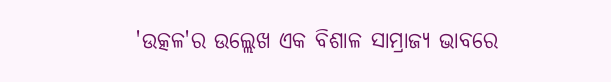'ଉତ୍କଳ'ର ଉଲ୍ଲେଖ ଏକ ବିଶାଳ ସାମ୍ରାଜ୍ୟ ଭାବରେ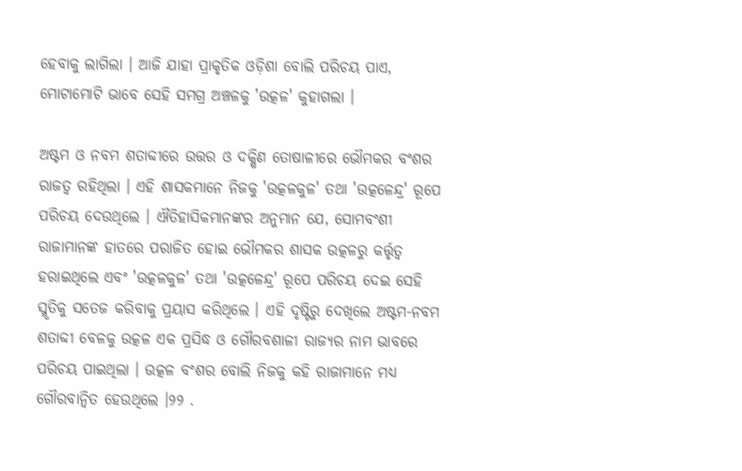ହେବାକୁ ଲାଗିଲା । ଆଜି ଯାହା ପ୍ରାକୃତିକ ଓଡ଼ିଶା ବୋଲି ପରିଚୟ ପାଏ, ମୋଟାମୋଟି ଭାବେ ସେହି ସମଗ୍ର ଅଞ୍ଚଳକୁ 'ଉତ୍କଳ' କୁହାଗଲା ।

ଅଷ୍ଟମ ଓ ନବମ ଶତାବ୍ଦୀରେ ଉତ୍ତର ଓ ଦକ୍ଷିଣ ତୋଷାଳୀରେ ଭୌମକର ବଂଶର ରାଜତ୍ୱ ରହିଥିଲା । ଏହି ଶାସକମାନେ ନିଜକୁ 'ଉତ୍କଳକୁଳ' ତଥା 'ଉତ୍କଳେନ୍ଦ୍ର' ରୂପେ ପରିଚୟ ଦେଉଥିଲେ । ଐତିହାସିକମାନଙ୍କର ଅନୁମାନ ଯେ, ସୋମବଂଶୀ ରାଜାମାନଙ୍କ ହାତରେ ପରାଜିତ ହୋଇ ଭୌମକର ଶାସକ ଉତ୍କଳରୁ କର୍ତ୍ତୃତ୍ୱ ହରାଇଥିଲେ ଏବଂ 'ଉତ୍କଳକୁଳ' ତଥା 'ଉତ୍କଳେନ୍ଦ୍ର' ରୂପେ ପରିଚୟ ଦେଇ ସେହି ସ୍ମୃତିକୁ ସତେଜ କରିବାକୁ ପ୍ରୟାସ କରିଥିଲେ । ଏହି ଦୃଷ୍ଟିରୁ ଦେଖିଲେ ଅଷ୍ଟମ-ନବମ ଶତାବ୍ଦୀ ବେଳକୁ ଉତ୍କଳ ଏକ ପ୍ରସିଦ୍ଧ ଓ ଗୌରବଶାଳୀ ରାଜ୍ୟର ନାମ ଭାବରେ ପରିଚୟ ପାଇଥିଲା । ଉତ୍କଳ ବଂଶର ବୋଲି ନିଜକୁ କହି ରାଜାମାନେ ମଧ୍ୟ ଗୌରବାନ୍ୱିତ ହେଉଥିଲେ ।୨୨ .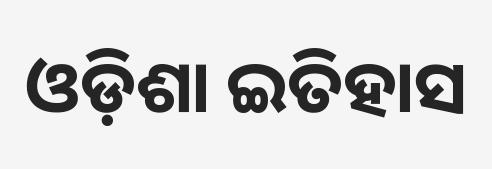ଓଡ଼ିଶା ଇତିହାସ